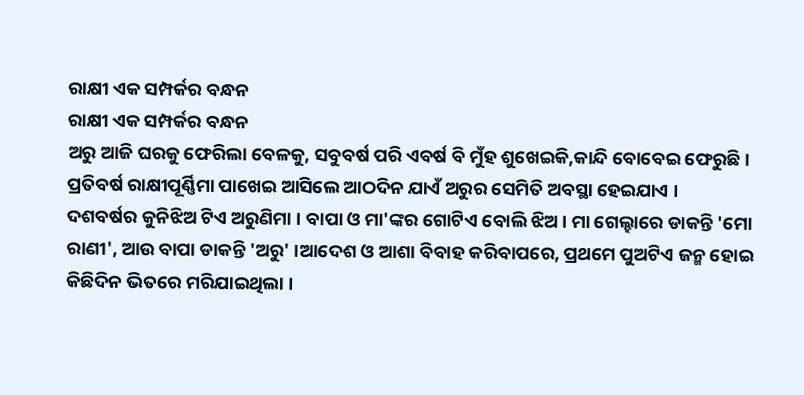ରାକ୍ଷୀ ଏକ ସମ୍ପର୍କର ବନ୍ଧନ
ରାକ୍ଷୀ ଏକ ସମ୍ପର୍କର ବନ୍ଧନ
ଅରୁ ଆଜି ଘରକୁ ଫେରିଲା ବେଳକୁ, ସବୁବର୍ଷ ପରି ଏବର୍ଷ ବି ମୁଁହ ଶୁଖେଇକି,କାନ୍ଦି ବୋବେଇ ଫେରୁଛି । ପ୍ରତିବର୍ଷ ରାକ୍ଷୀପୂର୍ଣ୍ଣିମା ପାଖେଇ ଆସିଲେ ଆଠଦିନ ଯାଏଁ ଅରୁର ସେମିତି ଅବସ୍ଥା ହେଇଯାଏ ।
ଦଶବର୍ଷର କୁନିଝିଅ ଟିଏ ଅରୁଣିମା । ବାପା ଓ ମା'ଙ୍କର ଗୋଟିଏ ବୋଲି ଝିଅ । ମା ଗେଲ୍ହାରେ ଡାକନ୍ତି 'ମୋ ରାଣୀ', ଆଉ ବାପା ଡାକନ୍ତି 'ଅରୁ' ।ଆଦେଶ ଓ ଆଶା ବିବାହ କରିବାପରେ, ପ୍ରଥମେ ପୁଅଟିଏ ଜନ୍ମ ହୋଇ କିଛିଦିନ ଭିତରେ ମରିଯାଇଥିଲା ।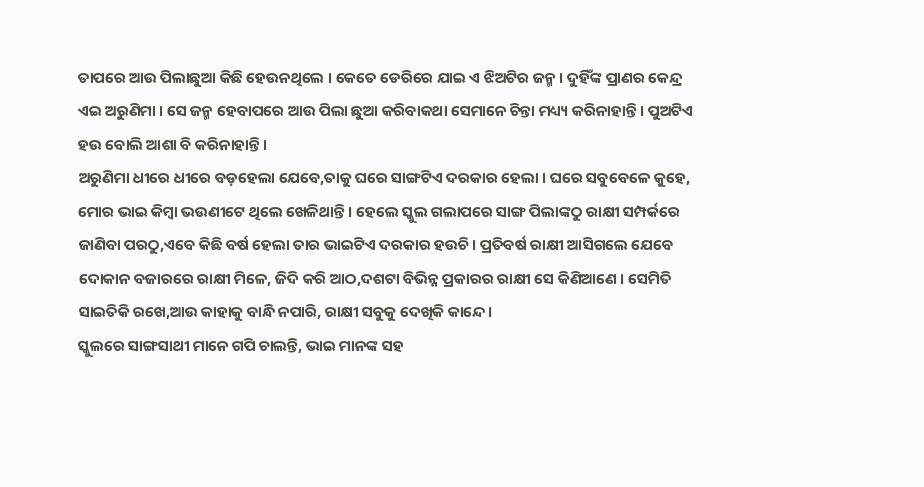ତାପରେ ଆଉ ପିଲାଛୁଆ କିଛି ହେଉନଥିଲେ । କେତେ ଡେରିରେ ଯାଇ ଏ ଝିଅଟିର ଜନ୍ମ । ଦୁହିଁଙ୍କ ପ୍ରାଣର କେନ୍ଦ୍ର ଏଇ ଅରୁଣିମା । ସେ ଜନ୍ମ ହେବାପରେ ଆଉ ପିଲା ଛୁଆ କରିବାକଥା ସେମାନେ ଚିନ୍ତା ମଧ୍ୟ୍ୟ କରିନାହାନ୍ତି । ପୁଅଟିଏ ହଉ ବୋଲି ଆଶା ବି କରିନାହାନ୍ତି ।
ଅରୁଣିମା ଧୀରେ ଧୀରେ ବଡ଼ହେଲା ଯେବେ,ତାକୁ ଘରେ ସାଙ୍ଗଟିଏ ଦରକାର ହେଲା । ଘରେ ସବୁବେଳେ କୁହେ, ମୋର ଭାଇ କିମ୍ବା ଭଉଣୀଟେ ଥିଲେ ଖେଳିଥାନ୍ତି । ହେଲେ ସ୍କୁଲ ଗଲାପରେ ସାଙ୍ଗ ପିଲାଙ୍କଠୁ ରାକ୍ଷୀ ସମ୍ପର୍କରେ ଜାଣିବା ପରଠୁ,ଏବେ କିଛି ବର୍ଷ ହେଲା ତାର ଭାଇଟିଏ ଦରକାର ହଉଚି । ପ୍ରତିବର୍ଷ ରାକ୍ଷୀ ଆସିଗଲେ ଯେବେ ଦୋକାନ ବଜାରରେ ରାକ୍ଷୀ ମିଳେ, ଜିଦି କରି ଆଠ,ଦଶଟା ବିଭିନ୍ନ ପ୍ରକାରର ରାକ୍ଷୀ ସେ କିଣିଆଣେ । ସେମିତି ସାଇତିକି ରଖେ,ଆଉ କାହାକୁ ବାନ୍ଧି ନପାରି, ରାକ୍ଷୀ ସବୁକୁ ଦେଖିକି କାନ୍ଦେ ।
ସ୍କୁଲରେ ସାଙ୍ଗସାଥୀ ମାନେ ଗପି ଚାଲନ୍ତି, ଭାଇ ମାନଙ୍କ ସହ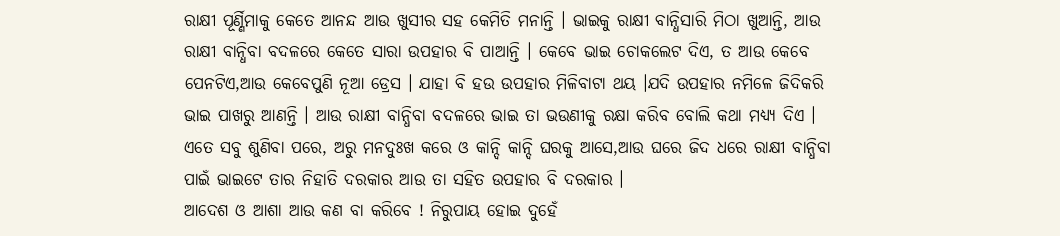ରାକ୍ଷୀ ପୂର୍ଣ୍ଣିମାକୁ କେତେ ଆନନ୍ଦ ଆଉ ଖୁସୀର ସହ କେମିତି ମନାନ୍ତି । ଭାଇକୁ ରାକ୍ଷୀ ବାନ୍ଧିସାରି ମିଠା ଖୁଆନ୍ତି, ଆଉ ରାକ୍ଷୀ ବାନ୍ଧିବା ବଦଳରେ କେତେ ସାରା ଉପହାର ବି ପାଆନ୍ତି । କେବେ ଭାଇ ଚୋକଲେଟ ଦିଏ, ତ ଆଉ କେବେ ପେନଟିଏ,ଆଉ କେବେପୁଣି ନୂଆ ଡ୍ରେସ । ଯାହା ବି ହଉ ଉପହାର ମିଳିବାଟା ଥୟ ।ଯଦି ଉପହାର ନମିଳେ ଜିଦିକରି ଭାଇ ପାଖରୁ ଆଣନ୍ତି । ଆଉ ରାକ୍ଷୀ ବାନ୍ଧିବା ବଦଳରେ ଭାଇ ତା ଭଉଣୀକୁ ରକ୍ଷା କରିବ ବୋଲି କଥା ମଧ୍ୟ୍ୟ ଦିଏ ।
ଏତେ ସବୁ ଶୁଣିବା ପରେ, ଅରୁ ମନଦୁଃଖ କରେ ଓ କାନ୍ଦି କାନ୍ଦି ଘରକୁ ଆସେ,ଆଉ ଘରେ ଜିଦ ଧରେ ରାକ୍ଷୀ ବାନ୍ଧିବା ପାଇଁ ଭାଇଟେ ତାର ନିହାତି ଦରକାର ଆଉ ତା ସହିତ ଉପହାର ବି ଦରକାର ।
ଆଦେଶ ଓ ଆଶା ଆଉ କଣ ବା କରିବେ ! ନିରୁପାୟ ହୋଇ ଦୁହେଁ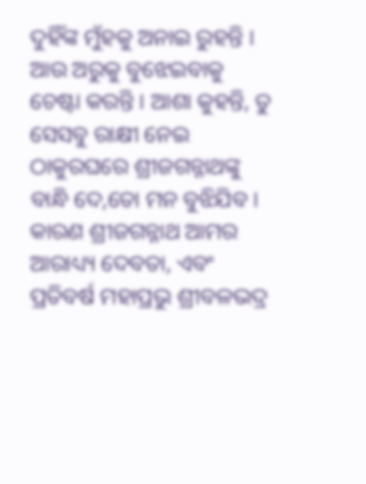ଦୁହିଁଙ୍କ ମୁଁହକୁ ଅନାଇ ରୁହନ୍ତି । ଆଉ ଅରୁକୁ ବୁଝେଇବାକୁ ଚେଷ୍ଟା କରନ୍ତି । ଆଶା କୁହନ୍ତି, ତୁ ସେସବୁ ରାକ୍ଷୀ ନେଇ ଠାକୁରଘରେ ଶ୍ରୀଜଗନ୍ନାଥଙ୍କୁ ବାନ୍ଧି ଦେ,ତୋ ମନ ବୁଝିଯିବ । କାରଣ ଶ୍ରୀଜଗନ୍ନାଥ ଆମର ଆରାଧ୍ୟ୍ୟ ଦେବତା, ଏବଂ ପ୍ରତିବର୍ଷ ମହାପ୍ରଭୁ ଶ୍ରୀବଳଭଦ୍ର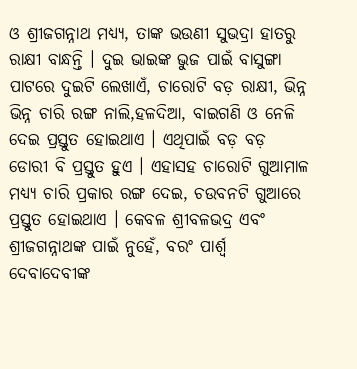ଓ ଶ୍ରୀଜଗନ୍ନାଥ ମଧ୍ୟ୍ୟ, ତାଙ୍କ ଭଉଣୀ ସୁଭଦ୍ରା ହାତରୁ ରାକ୍ଷୀ ବାନ୍ଧନ୍ତି । ଦୁଇ ଭାଇଙ୍କ ଭୁଜ ପାଇଁ ବାସୁଙ୍ଗା ପାଟରେ ଦୁଇଟି ଲେଖାଏଁ, ଚାରୋଟି ବଡ଼ ରାକ୍ଷୀ, ଭିନ୍ନ ଭିନ୍ନ ଚାରି ରଙ୍ଗ ନାଲି,ହଳଦିଆ, ବାଇଗଣି ଓ ନେଳି ଦେଇ ପ୍ରସ୍ତୁତ ହୋଇଥାଏ । ଏଥିପାଇଁ ବଡ଼ ବଡ଼ ଡୋରୀ ବି ପ୍ରସ୍ତୁତ ହୁଏ । ଏହାସହ ଚାରୋଟି ଗୁଆମାଳ ମଧ୍ୟ୍ୟ ଚାରି ପ୍ରକାର ରଙ୍ଗ ଦେଇ, ଚଉବନଟି ଗୁଆରେ ପ୍ରସ୍ତୁତ ହୋଇଥାଏ । କେବଳ ଶ୍ରୀବଳଭଦ୍ର ଏବଂ ଶ୍ରୀଜଗନ୍ନାଥଙ୍କ ପାଇଁ ନୁହେଁ, ବରଂ ପାର୍ଶ୍ୱ ଦେବାଦେବୀଙ୍କ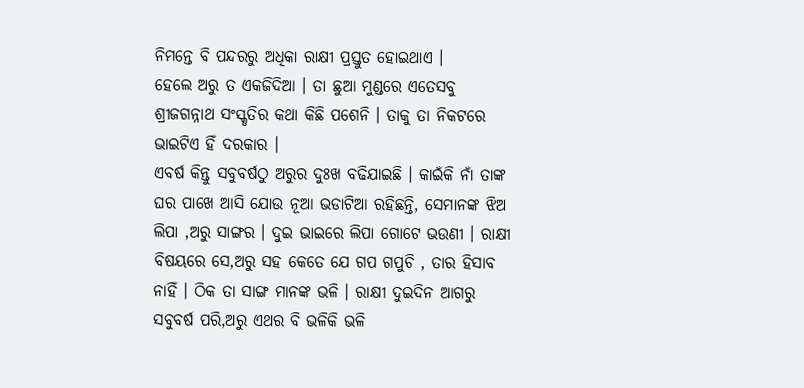ନିମନ୍ତେ ବି ପନ୍ଦରରୁ ଅଧିକା ରାକ୍ଷୀ ପ୍ରସ୍ତୁତ ହୋଇଥାଏ ।
ହେଲେ ଅରୁ ତ ଏକଜିଦିଆ । ତା ଛୁଆ ମୁଣ୍ଡରେ ଏତେସବୁ ଶ୍ରୀଜଗନ୍ନାଥ ସଂସ୍କୃତିର କଥା କିଛି ପଶେନି । ତାକୁ ତା ନିକଟରେ ଭାଇଟିଏ ହିଁ ଦରକାର ।
ଏବର୍ଷ କିନ୍ତୁ ସବୁବର୍ଷଠୁ ଅରୁର ଦୁଃଖ ବଢିଯାଇଛି । କାଇଁକି ନାଁ ତାଙ୍କ ଘର ପାଖେ ଆସି ଯୋଉ ନୂଆ ଭଡାଟିଆ ରହିଛନ୍ତି, ସେମାନଙ୍କ ଝିଅ ଲିପା ,ଅରୁ ସାଙ୍ଗର । ଦୁଇ ଭାଇରେ ଲିପା ଗୋଟେ ଭଉଣୀ । ରାକ୍ଷୀ ବିଷୟରେ ସେ,ଅରୁ ସହ କେତେ ଯେ ଗପ ଗପୁଚି , ତାର ହିସାବ ନାହିଁ । ଠିକ ତା ସାଙ୍ଗ ମାନଙ୍କ ଭଳି । ରାକ୍ଷୀ ଦୁଇଦିନ ଆଗରୁ ସବୁବର୍ଷ ପରି,ଅରୁ ଏଥର ବି ଭଳିକି ଭଳି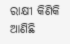ରାକ୍ଷୀ କିଣିକି ଆଣିଛି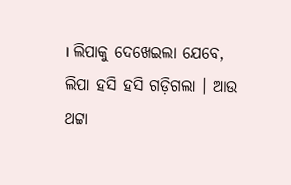। ଲିପାକୁ ଦେଖେଇଲା ଯେବେ, ଲିପା ହସି ହସି ଗଡ଼ିଗଲା । ଆଉ ଥଟ୍ଟା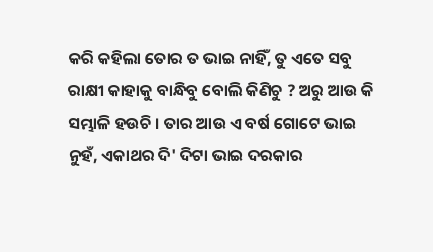କରି କହିଲା ତୋର ତ ଭାଇ ନାହିଁ, ତୁ ଏତେ ସବୁ ରାକ୍ଷୀ କାହାକୁ ବାନ୍ଧିବୁ ବୋଲି କିଣିଚୁ ? ଅରୁ ଆଉ କି ସମ୍ଭାଳି ହଉଚି । ତାର ଆଉ ଏ ବର୍ଷ ଗୋଟେ ଭାଇ ନୁହଁ, ଏକାଥର ଦି' ଦିଟା ଭାଇ ଦରକାର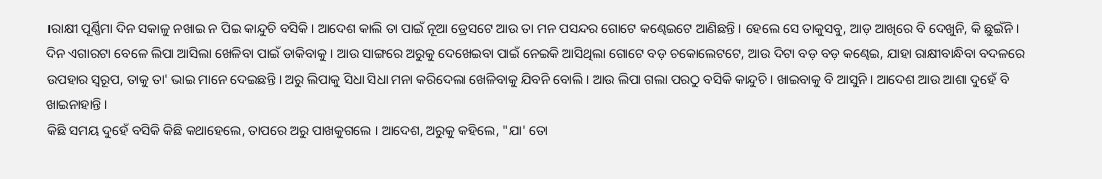।ରାକ୍ଷୀ ପୂର୍ଣ୍ଣିମା ଦିନ ସକାଳୁ ନଖାଇ ନ ପିଇ କାନ୍ଦୁଚି ବସିକି । ଆଦେଶ କାଲି ତା ପାଇଁ ନୂଆ ଡ୍ରେସଟେ ଆଉ ତା ମନ ପସନ୍ଦର ଗୋଟେ କଣ୍ଢେଇଟେ ଆଣିଛନ୍ତି । ହେଲେ ସେ ତାକୁସବୁ, ଆଡ଼ ଆଖିରେ ବି ଦେଖୁନି, କି ଛୁଇଁନି ।
ଦିନ ଏଗାରଟା ବେଳେ ଲିପା ଆସିଲା ଖେଳିବା ପାଇଁ ଡାକିବାକୁ । ଆଉ ସାଙ୍ଗରେ ଅରୁକୁ ଦେଖେଇବା ପାଇଁ ନେଇକି ଆସିଥିଲା ଗୋଟେ ବଡ଼ ଚକୋଲେଟଟେ, ଆଉ ଦିଟା ବଡ଼ ବଡ଼ କଣ୍ଢେଇ, ଯାହା ରାକ୍ଷୀବାନ୍ଧିବା ବଦଳରେ ଉପହାର ସ୍ୱରୂପ, ତାକୁ ତା' ଭାଇ ମାନେ ଦେଇଛନ୍ତି । ଅରୁ ଲିପାକୁ ସିଧା ସିଧା ମନା କରିଦେଲା ଖେଳିବାକୁ ଯିବନି ବୋଲି । ଆଉ ଲିପା ଗଲା ପରଠୁ ବସିକି କାନ୍ଦୁଚି । ଖାଇବାକୁ ବି ଆସୁନି । ଆଦେଶ ଆଉ ଆଶା ଦୁହେଁ ବି ଖାଇନାହାନ୍ତି ।
କିଛି ସମୟ ଦୁହେଁ ବସିକି କିଛି କଥାହେଲେ, ତାପରେ ଅରୁ ପାଖକୁଗଲେ । ଆଦେଶ, ଅରୁକୁ କହିଲେ, "ଯା' ତୋ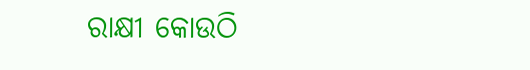ରାକ୍ଷୀ କୋଉଠି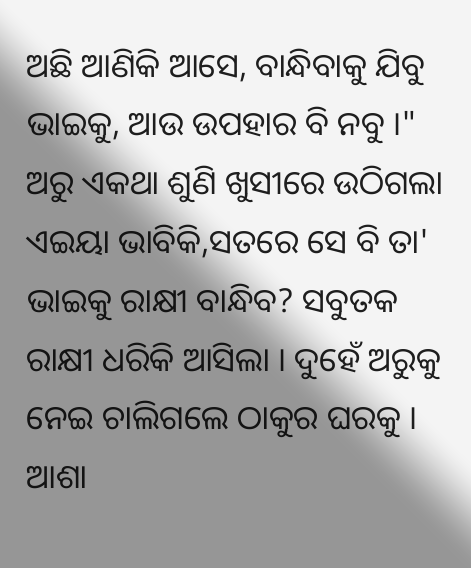ଅଛି ଆଣିକି ଆସେ, ବାନ୍ଧିବାକୁ ଯିବୁ ଭାଇକୁ, ଆଉ ଉପହାର ବି ନବୁ ।" ଅରୁ ଏକଥା ଶୁଣି ଖୁସୀରେ ଉଠିଗଲା ଏଇୟା ଭାବିକି,ସତରେ ସେ ବି ତା' ଭାଇକୁ ରାକ୍ଷୀ ବାନ୍ଧିବ? ସବୁତକ ରାକ୍ଷୀ ଧରିକି ଆସିଲା । ଦୁହେଁ ଅରୁକୁ ନେଇ ଚାଲିଗଲେ ଠାକୁର ଘରକୁ । ଆଶା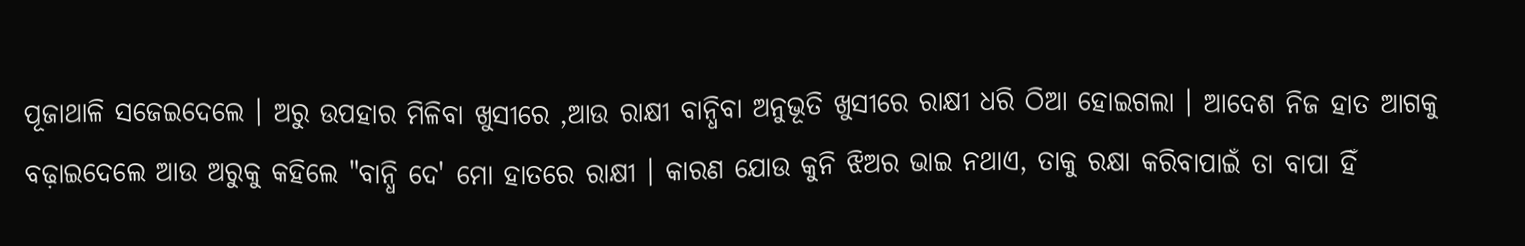ପୂଜାଥାଳି ସଜେଇଦେଲେ । ଅରୁ ଉପହାର ମିଳିବା ଖୁସୀରେ ,ଆଉ ରାକ୍ଷୀ ବାନ୍ଧିବା ଅନୁଭୂତି ଖୁସୀରେ ରାକ୍ଷୀ ଧରି ଠିଆ ହୋଇଗଲା । ଆଦେଶ ନିଜ ହାତ ଆଗକୁ ବଢ଼ାଇଦେଲେ ଆଉ ଅରୁକୁ କହିଲେ "ବାନ୍ଧି ଦେ' ମୋ ହାତରେ ରାକ୍ଷୀ । କାରଣ ଯୋଉ କୁନି ଝିଅର ଭାଇ ନଥାଏ, ତାକୁ ରକ୍ଷା କରିବାପାଇଁ ତା ବାପା ହିଁ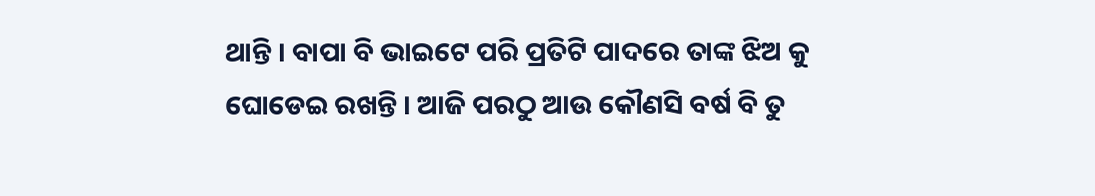ଥାନ୍ତି । ବାପା ବି ଭାଇଟେ ପରି ପ୍ରତିଟି ପାଦରେ ତାଙ୍କ ଝିଅ କୁ ଘୋଡେଇ ରଖନ୍ତି । ଆଜି ପରଠୁ ଆଉ କୌଣସି ବର୍ଷ ବି ତୁ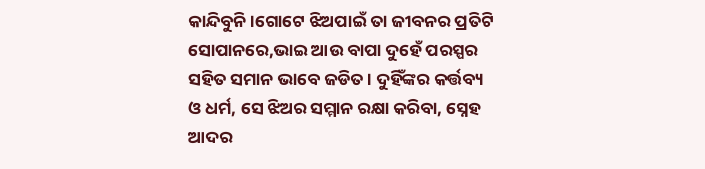କାନ୍ଦିବୁନି ।ଗୋଟେ ଝିଅପାଇଁ ତା ଜୀବନର ପ୍ରତିଟି ସୋପାନରେ,ଭାଇ ଆଉ ବାପା ଦୁହେଁ ପରସ୍ପର ସହିତ ସମାନ ଭାବେ ଜଡିତ । ଦୁହିଁଙ୍କର କର୍ତ୍ତବ୍ୟ ଓ ଧର୍ମ, ସେ ଝିଅର ସମ୍ମାନ ରକ୍ଷା କରିବା, ସ୍ନେହ ଆଦର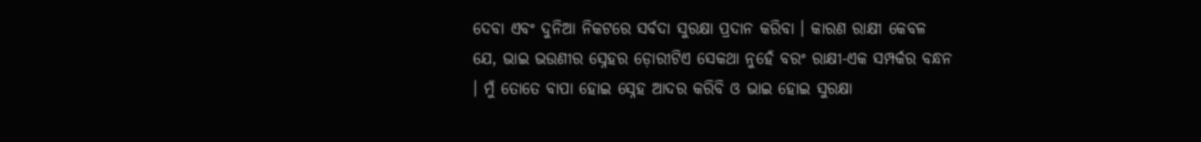ଦେବା ଏବଂ ଦୁନିଆ ନିକଟରେ ସର୍ବଦା ସୁରକ୍ଷା ପ୍ରଦାନ କରିବା । କାରଣ ରାକ୍ଷୀ କେବଳ ଯେ, ଭାଇ ଭଉଣୀର ସ୍ନେହର ଡ଼ୋରୀଟିଏ ସେକଥା ନୁହେଁ ବରଂ ରାକ୍ଷୀ-ଏକ ସମ୍ପର୍କର ବନ୍ଧନ । ମୁଁ ତୋତେ ବାପା ହୋଇ ସ୍ନେହ ଆଦର କରିବି ଓ ଭାଇ ହୋଇ ସୁରକ୍ଷା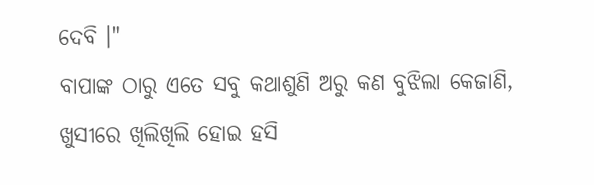ଦେବି ।"
ବାପାଙ୍କ ଠାରୁ ଏତେ ସବୁ କଥାଶୁଣି ଅରୁ କଣ ବୁଝିଲା କେଜାଣି, ଖୁସୀରେ ଖିଲିଖିଲି ହୋଇ ହସି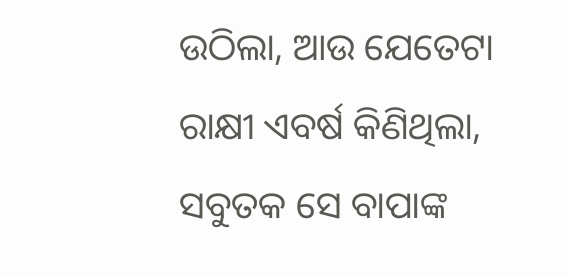ଉଠିଲା, ଆଉ ଯେତେଟା ରାକ୍ଷୀ ଏବର୍ଷ କିଣିଥିଲା, ସବୁତକ ସେ ବାପାଙ୍କ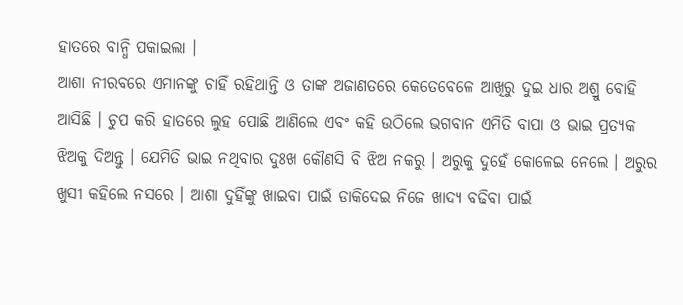ହାତରେ ବାନ୍ଧି ପକାଇଲା ।
ଆଶା ନୀରବରେ ଏମାନଙ୍କୁ ଚାହିଁ ରହିଥାନ୍ତି ଓ ତାଙ୍କ ଅଜାଣତରେ କେତେବେଳେ ଆଖିରୁ ଦୁଇ ଧାର ଅଶ୍ରୁ ବୋହି ଆସିଛି । ଚୁପ କରି ହାତରେ ଲୁହ ପୋଛି ଆଣିଲେ ଏବଂ କହି ଉଠିଲେ ଭଗବାନ ଏମିତି ବାପା ଓ ଭାଇ ପ୍ରତ୍ୟକ ଝିଅକୁ ଦିଅନ୍ତୁ । ଯେମିତି ଭାଇ ନଥିବାର ଦୁଃଖ କୌଣସି ବି ଝିଅ ନକରୁ । ଅରୁକୁ ଦୁହେଁ କୋଳେଇ ନେଲେ । ଅରୁର ଖୁସୀ କହିଲେ ନସରେ । ଆଶା ଦୁହିଁଙ୍କୁ ଖାଇବା ପାଇଁ ଡାକିଦେଇ ନିଜେ ଖାଦ୍ୟ ବଢିବା ପାଇଁ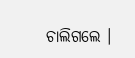ଚାଲିଗଲେ ।